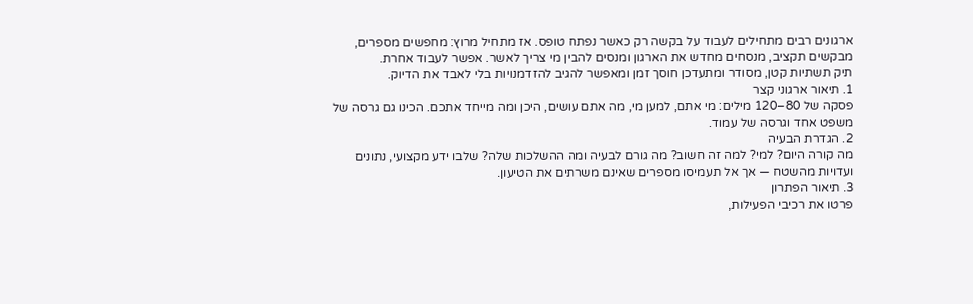ארגונים רבים מתחילים לעבוד על בקשה רק כאשר נפתח טופס. אז מתחיל מרוץ: מחפשים מספרים, מבקשים תקציב, מנסחים מחדש את הארגון ומנסים להבין מי צריך לאשר. אפשר לעבוד אחרת.
תיק תשתיות קטן, מסודר ומתעדכן חוסך זמן ומאפשר להגיב להזדמנויות בלי לאבד את הדיוק.
1. תיאור ארגוני קצר
פסקה של 80–120 מילים: מי אתם, למען מי, מה אתם עושים, היכן ומה מייחד אתכם. הכינו גם גרסה של משפט אחד וגרסה של עמוד.
2. הגדרת הבעיה
מה קורה היום? למי? למה זה חשוב? מה גורם לבעיה ומה ההשלכות שלה? שלבו ידע מקצועי, נתונים ועדויות מהשטח — אך אל תעמיסו מספרים שאינם משרתים את הטיעון.
3. תיאור הפתרון
פרטו את רכיבי הפעילות,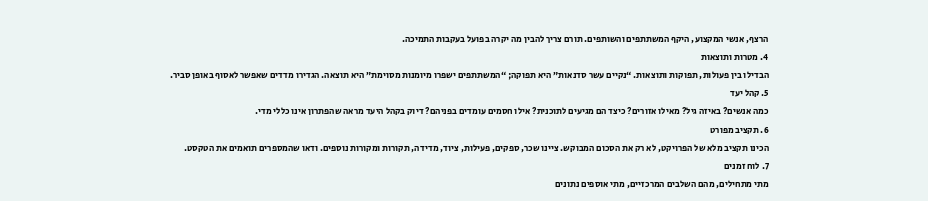הרצף, אנשי המקצוע, היקף המשתתפים והשותפים. תורם צריך להבין מה יקרה בפועל בעקבות התמיכה.
4. מטרות ותוצאות
הבדילו בין פעולות, תפוקות ותוצאות. “נקיים עשר סדנאות” היא תפוקה; “המשתתפים ישפרו מיומנות מסוימת” היא תוצאה. הגדירו מדדים שאפשר לאסוף באופן סביר.
5. קהל יעד
כמה אנשים? באיזה גיל? מאילו אזורים? כיצד הם מגיעים לתוכנית? אילו חסמים עומדים בפניהם? דיוק בקהל היעד מראה שהפתרון אינו כללי מדי.
6. תקציב מפורט
הכינו תקציב מלא של הפרויקט, לא רק את הסכום המבוקש. ציינו שכר, ספקים, פעילות, ציוד, מדידה, תקורות ומקורות נוספים. ודאו שהמספרים תואמים את הטקסט.
7. לוח זמנים
מתי מתחילים, מהם השלבים המרכזיים, מתי אוספים נתונים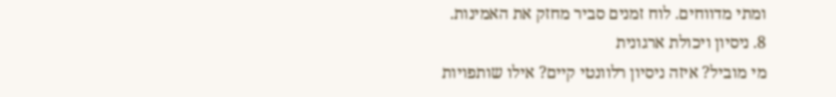ומתי מדווחים. לוח זמנים סביר מחזק את האמינות.
8. ניסיון ויכולת ארגונית
מי מוביל? איזה ניסיון רלוונטי קיים? אילו שותפויות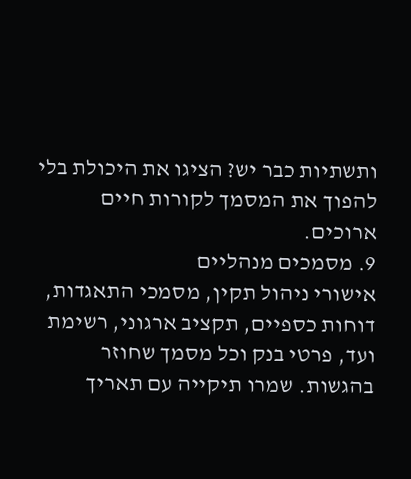ותשתיות כבר יש? הציגו את היכולת בלי להפוך את המסמך לקורות חיים ארוכים.
9. מסמכים מנהליים
אישורי ניהול תקין, מסמכי התאגדות, דוחות כספיים, תקציב ארגוני, רשימת ועד, פרטי בנק וכל מסמך שחוזר בהגשות. שמרו תיקייה עם תאריך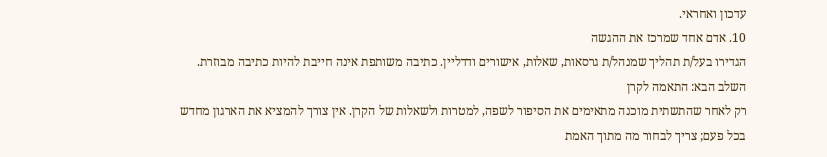עדכון ואחראי.
10. אדם אחד שמרכז את ההגשה
הגדירו בעל/ת תהליך שמנהל/ת גרסאות, שאלות, אישורים ודדליין. כתיבה משותפת אינה חייבת להיות כתיבה מבוזרת.
השלב הבא: התאמה לקרן
רק לאחר שהתשתית מוכנה מתאימים את הסיפור לשפה, למטרות ולשאלות של הקרן. אין צורך להמציא את הארגון מחדש בכל פעם; צריך לבחור מה מתוך האמת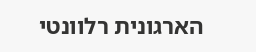הארגונית רלוונטי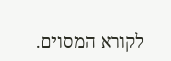לקורא המסוים.